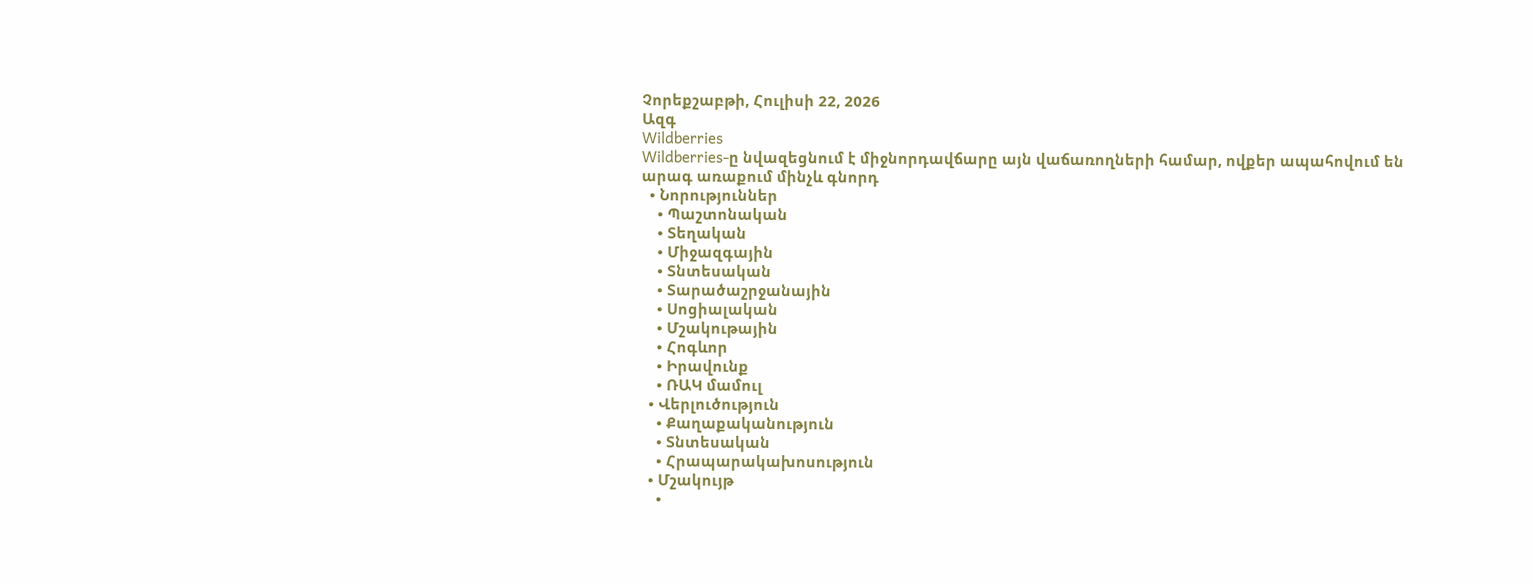Չորեքշաբթի, Հուլիսի 22, 2026
Ազգ
Wildberries
Wildberries-ը նվազեցնում է միջնորդավճարը այն վաճառողների համար, ովքեր ապահովում են արագ առաքում մինչև գնորդ
  • Նորություններ
    • Պաշտոնական
    • Տեղական
    • Միջազգային
    • Տնտեսական
    • Տարածաշրջանային
    • Սոցիալական
    • Մշակութային
    • Հոգևոր
    • Իրավունք
    • ՌԱԿ մամուլ
  • Վերլուծություն
    • Քաղաքականություն
    • Տնտեսական
    • Հրապարակախոսություն
  • Մշակույթ
    •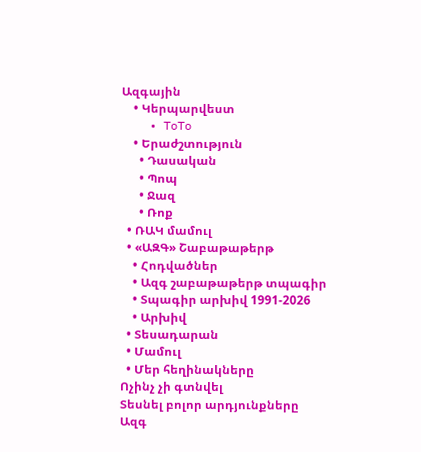Ազգային
    • Կերպարվեստ
    • ToTo
    • Երաժշտություն
      • Դասական
      • Պոպ
      • Ջազ
      • Ռոք
  • ՌԱԿ մամուլ
  • «ԱԶԳ» Շաբաթաթերթ
    • Հոդվածներ
    • Ազգ շաբաթաթերթ տպագիր
    • Տպագիր արխիվ 1991-2026
    • Արխիվ
  • Տեսադարան
  • Մամուլ
  • Մեր հեղինակները
Ոչինչ չի գտնվել
Տեսնել բոլոր արդյունքները
Ազգ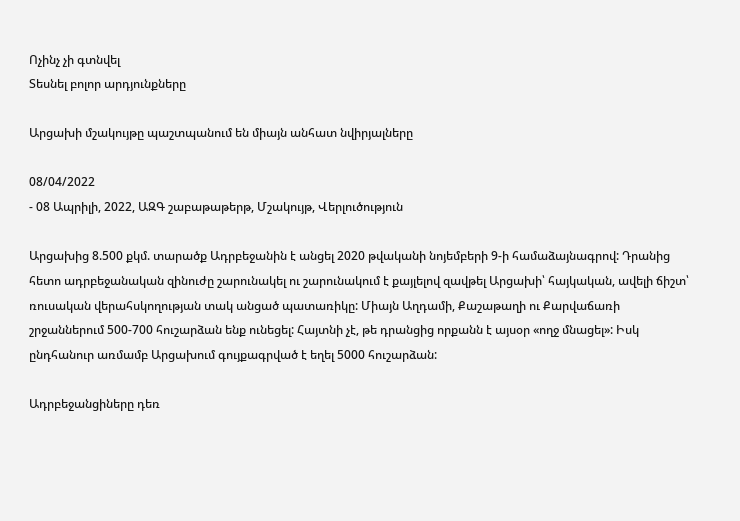Ոչինչ չի գտնվել
Տեսնել բոլոր արդյունքները

Արցախի մշակույթը պաշտպանում են միայն անհատ նվիրյալները

08/04/2022
- 08 Ապրիլի, 2022, ԱԶԳ շաբաթաթերթ, Մշակույթ, Վերլուծություն

Արցախից 8.500 քկմ. տարածք Ադրբեջանին է անցել 2020 թվականի նոյեմբերի 9-ի համաձայնագրով: Դրանից հետո ադրբեջանական զինուժը շարունակել ու շարունակում է քայլելով զավթել Արցախի՝ հայկական, ավելի ճիշտ՝ ռուսական վերահսկողության տակ անցած պատառիկը: Միայն Աղդամի, Քաշաթաղի ու Քարվաճառի շրջաններում 500-700 հուշարձան ենք ունեցել: Հայտնի չէ, թե դրանցից որքանն է այսօր «ողջ մնացել»: Իսկ ընդհանուր առմամբ Արցախում գույքագրված է եղել 5000 հուշարձան:

Ադրբեջանցիները դեռ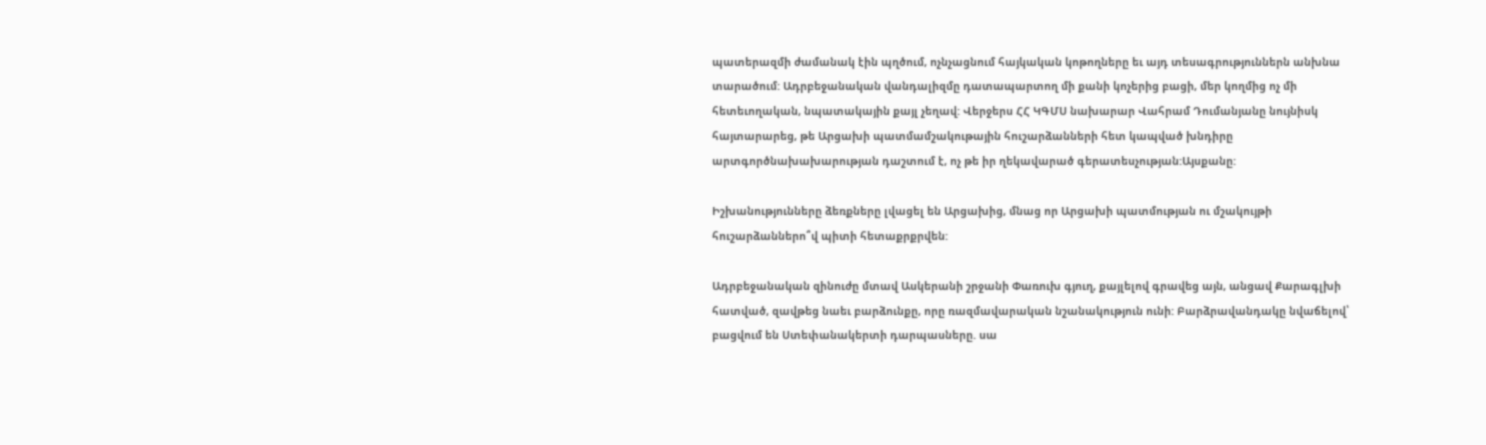պատերազմի ժամանակ էին պղծում, ոչնչացնում հայկական կոթողները եւ այդ տեսագրություններն անխնա տարածում: Ադրբեջանական վանդալիզմը դատապարտող մի քանի կոչերից բացի, մեր կողմից ոչ մի հետեւողական, նպատակային քայլ չեղավ: Վերջերս ՀՀ ԿԳՄՍ նախարար Վահրամ Դումանյանը նույնիսկ հայտարարեց, թե Արցախի պատմամշակութային հուշարձանների հետ կապված խնդիրը արտգործնախախարության դաշտում է, ոչ թե իր ղեկավարած գերատեսչության:Այսքանը:

Իշխանությունները ձեռքները լվացել են Արցախից, մնաց որ Արցախի պատմության ու մշակույթի հուշարձաններո՞վ պիտի հետաքրքրվեն:

Ադրբեջանական զինուժը մտավ Ասկերանի շրջանի Փառուխ գյուղ, քայլելով գրավեց այն, անցավ Քարագլխի հատված, զավթեց նաեւ բարձունքը, որը ռազմավարական նշանակություն ունի: Բարձրավանդակը նվաճելով՝ բացվում են Ստեփանակերտի դարպասները. սա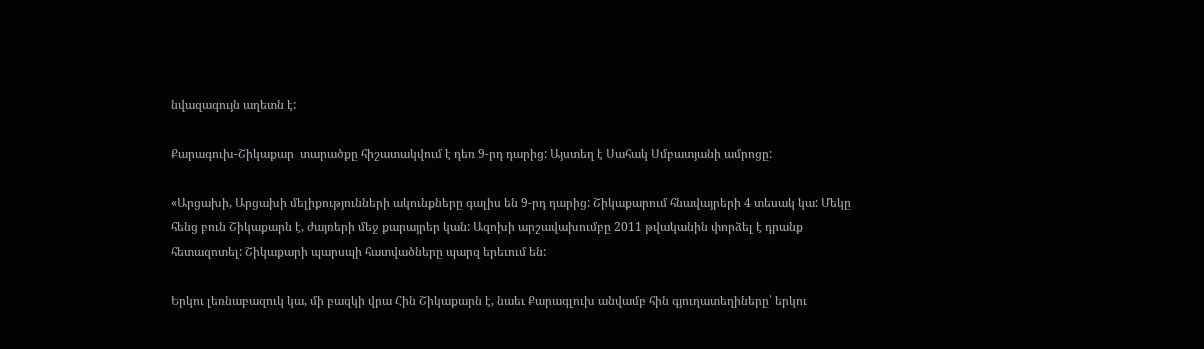նվազագույն աղետն է:

Քարագուխ-Շիկաքար  տարածքը հիշատակվում է դեռ 9-րդ դարից: Այստեղ է Սահակ Սմբատյանի ամրոցը:

«Արցախի, Արցախի մելիքությունների ակունքները գալիս են 9-րդ դարից: Շիկաքարում հնավայրերի 4 տեսակ կա: Մեկը հենց բուն Շիկաքարն է, ժայռերի մեջ քարայրեր կան: Ազոխի արշավախումբը 2011 թվականին փորձել է դրանք հետազոտել: Շիկաքարի պարսպի հատվածները պարզ երեւում են:

Երկու լեռնաբազուկ կա, մի բազկի վրա Հին Շիկաքարն է, նաեւ Քարագլուխ անվամբ հին գյուղատեղիները՝ երկու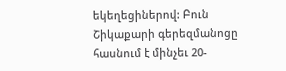եկեղեցիներով: Բուն Շիկաքարի գերեզմանոցը հասնում է մինչեւ 20-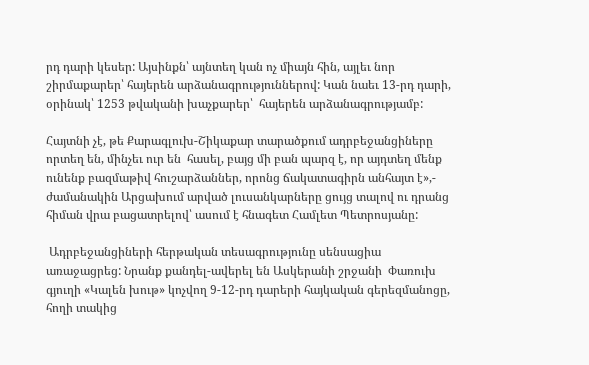րդ դարի կեսեր: Այսինքն՝ այնտեղ կան ոչ միայն հին, այլեւ նոր շիրմաքարեր՝ հայերեն արձանագրություններով: Կան նաեւ 13-րդ դարի, օրինակ՝ 1253 թվականի խաչքարեր՝  հայերեն արձանագրությամբ:

Հայտնի չէ, թե Քարագլուխ-Շիկաքար տարածքում ադրբեջանցիները որտեղ են, մինչեւ ուր են  հասել, բայց մի բան պարզ է, որ այդտեղ մենք ունենք բազմաթիվ հուշարձաններ, որոնց ճակատագիրն անհայտ է»,- ժամանակին Արցախում արված լուսանկարները ցույց տալով ու դրանց հիման վրա բացատրելով՝ ասում է հնագետ Համլետ Պետրոսյանը:

 Ադրբեջանցիների հերթական տեսագրությունը սենսացիա առաջացրեց: Նրանք քանդել-ավերել են Ասկերանի շրջանի  Փառուխ գյուղի «Կալեն խութ» կոչվող 9-12-րդ դարերի հայկական գերեզմանոցը, հողի տակից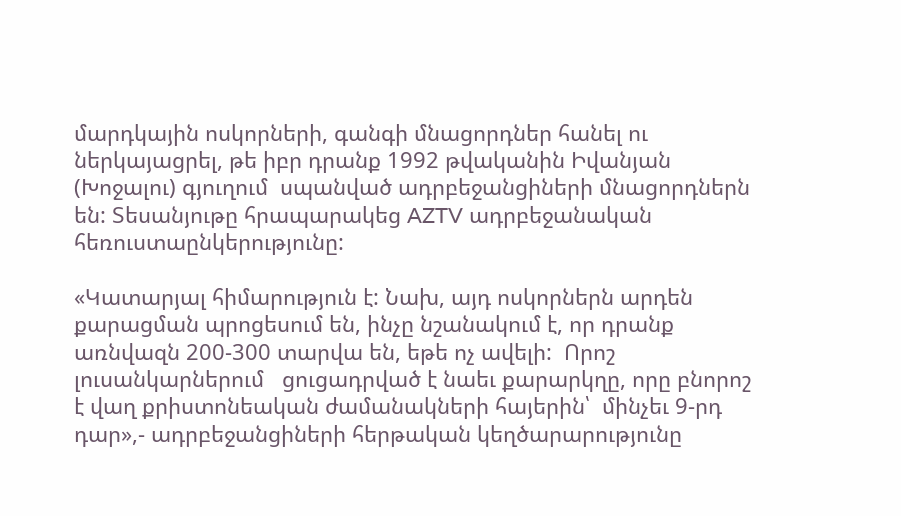մարդկային ոսկորների, գանգի մնացորդներ հանել ու ներկայացրել, թե իբր դրանք 1992 թվականին Իվանյան (Խոջալու) գյուղում  սպանված ադրբեջանցիների մնացորդներն են: Տեսանյութը հրապարակեց AZTV ադրբեջանական հեռուստաընկերությունը:

«Կատարյալ հիմարություն է: Նախ, այդ ոսկորներն արդեն քարացման պրոցեսում են, ինչը նշանակում է, որ դրանք առնվազն 200-300 տարվա են, եթե ոչ ավելի:  Որոշ լուսանկարներում   ցուցադրված է նաեւ քարարկղը, որը բնորոշ է վաղ քրիստոնեական ժամանակների հայերին՝  մինչեւ 9-րդ դար»,- ադրբեջանցիների հերթական կեղծարարությունը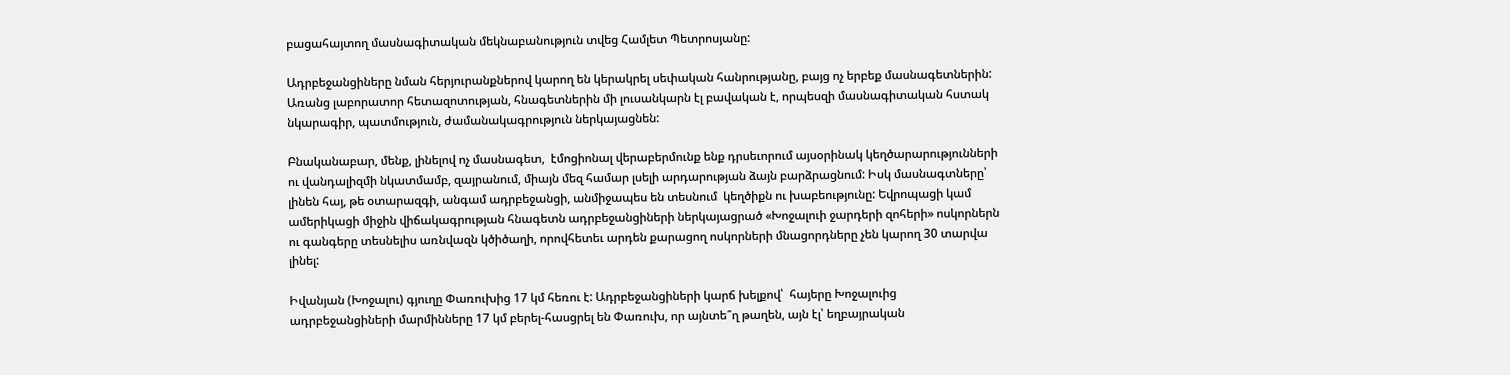բացահայտող մասնագիտական մեկնաբանություն տվեց Համլետ Պետրոսյանը:

Ադրբեջանցիները նման հերյուրանքներով կարող են կերակրել սեփական հանրությանը, բայց ոչ երբեք մասնագետներին: Առանց լաբորատոր հետազոտության, հնագետներին մի լուսանկարն էլ բավական է, որպեսզի մասնագիտական հստակ նկարագիր, պատմություն, ժամանակագրություն ներկայացնեն:

Բնականաբար, մենք, լինելով ոչ մասնագետ,  էմոցիոնալ վերաբերմունք ենք դրսեւորում այսօրինակ կեղծարարությունների ու վանդալիզմի նկատմամբ, զայրանում, միայն մեզ համար լսելի արդարության ձայն բարձրացնում: Իսկ մասնագտները՝ լինեն հայ, թե օտարազգի, անգամ ադրբեջանցի, անմիջապես են տեսնում  կեղծիքն ու խաբեությունը: Եվրոպացի կամ ամերիկացի միջին վիճակագրության հնագետն ադրբեջանցիների ներկայացրած «Խոջալուի ջարդերի զոհերի» ոսկորներն ու գանգերը տեսնելիս առնվազն կծիծաղի, որովհետեւ արդեն քարացող ոսկորների մնացորդները չեն կարող 30 տարվա լինել:

Իվանյան (Խոջալու) գյուղը Փառուխից 17 կմ հեռու է: Ադրբեջանցիների կարճ խելքով՝  հայերը Խոջալուից ադրբեջանցիների մարմինները 17 կմ բերել-հասցրել են Փառուխ, որ այնտե՞ղ թաղեն, այն էլ՝ եղբայրական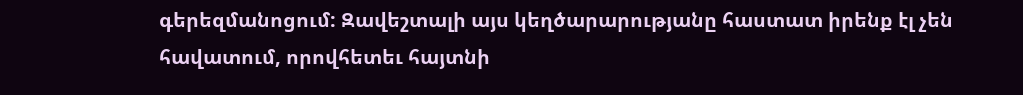գերեզմանոցում: Զավեշտալի այս կեղծարարությանը հաստատ իրենք էլ չեն հավատում, որովհետեւ հայտնի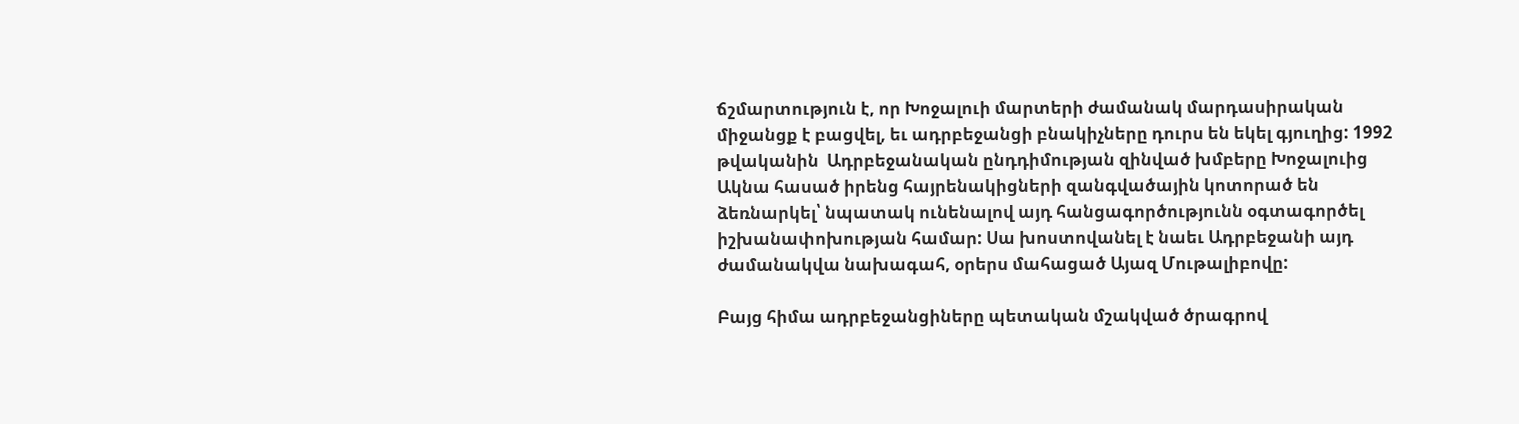ճշմարտություն է, որ Խոջալուի մարտերի ժամանակ մարդասիրական միջանցք է բացվել, եւ ադրբեջանցի բնակիչները դուրս են եկել գյուղից: 1992 թվականին  Ադրբեջանական ընդդիմության զինված խմբերը Խոջալուից Ակնա հասած իրենց հայրենակիցների զանգվածային կոտորած են ձեռնարկել՝ նպատակ ունենալով այդ հանցագործությունն օգտագործել իշխանափոխության համար: Սա խոստովանել է նաեւ Ադրբեջանի այդ ժամանակվա նախագահ, օրերս մահացած Այազ Մութալիբովը:

Բայց հիմա ադրբեջանցիները պետական մշակված ծրագրով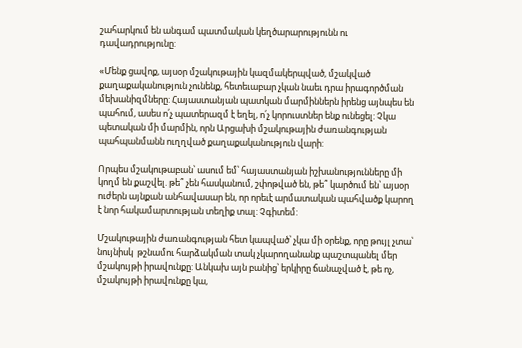շահարկում են անգամ պատմական կեղծարարությունն ու դավադրությունը:

«Մենք ցավոք, այսօր մշակութային կազմակերպված, մշակված քաղաքականություն չունենք, հետեւաբար չկան նաեւ դրա իրագործման մեխանիզմները: Հայաստանյան պատկան մարմիններն իրենց այնպես են պահում, ասես ո՛չ պատերազմ է եղել, ո՛չ կորուստներ ենք ունեցել: Չկա պետական մի մարմին, որն Արցախի մշակութային ժառանգության պահպանմանն ուղղված քաղաքականություն վարի:

Որպես մշակութաբան՝ ասում եմ՝ հայաստանյան իշխանությունները մի կողմ են քաշվել. թե՞ չեն հասկանում, շփոթված են, թե՞ կարծում են՝ այսօր ուժերն այնքան անհավասար են, որ որեւէ արմատական պահվածք կարող է նոր հակամարտության տեղիք տալ: Չգիտեմ:

Մշակութային ժառանգության հետ կապված՝ չկա մի օրենք, որը թույլ չտա՝  նույնիսկ  թշնամու հարձակման տակ չկարողանանք պաշտպանել մեր մշակույթի իրավունքը: Անկախ այն բանից՝ երկիրը ճանաչված է, թե ոչ, մշակույթի իրավունքը կա,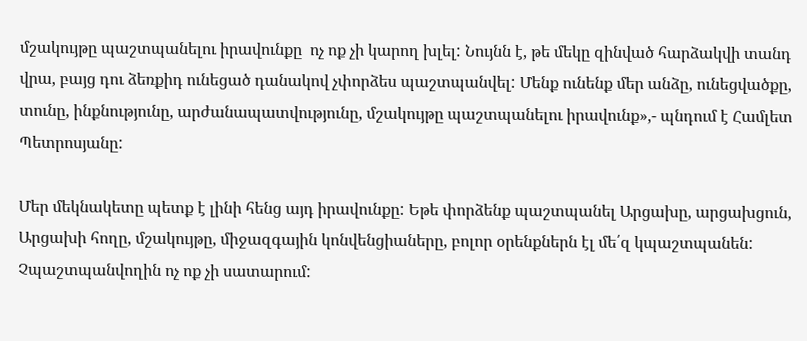մշակույթը պաշտպանելու իրավունքը  ոչ ոք չի կարող խլել: Նույնն է, թե մեկը զինված հարձակվի տանդ վրա, բայց դու ձեռքիդ ունեցած դանակով չփորձես պաշտպանվել: Մենք ունենք մեր անձը, ունեցվածքը, տունը, ինքնությունը, արժանապատվությունը, մշակույթը պաշտպանելու իրավունք»,- պնդում է Համլետ Պետրոսյանը:

Մեր մեկնակետը պետք է լինի հենց այդ իրավունքը: Եթե փորձենք պաշտպանել Արցախը, արցախցուն, Արցախի հողը, մշակույթը, միջազգային կոնվենցիաները, բոլոր օրենքներն էլ մե՛զ կպաշտպանեն: Չպաշտպանվողին ոչ ոք չի սատարում: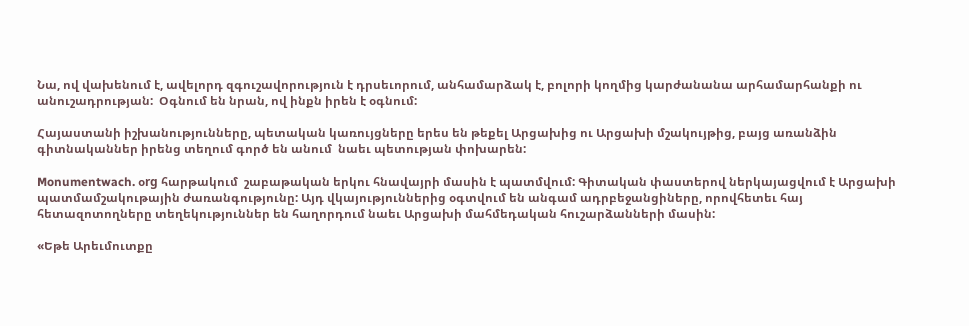Նա, ով վախենում է, ավելորդ զգուշավորություն է դրսեւորում, անհամարձակ է, բոլորի կողմից կարժանանա արհամարհանքի ու անուշադրության:  Օգնում են նրան, ով ինքն իրեն է օգնում:

Հայաստանի իշխանությունները, պետական կառույցները երես են թեքել Արցախից ու Արցախի մշակույթից, բայց առանձին գիտնականներ իրենց տեղում գործ են անում  նաեւ պետության փոխարեն:

Monumentwach. օrg հարթակում  շաբաթական երկու հնավայրի մասին է պատմվում: Գիտական փաստերով ներկայացվում է Արցախի պատմամշակութային ժառանգությունը: Այդ վկայություններից օգտվում են անգամ ադրբեջանցիները, որովհետեւ հայ հետազոտողները տեղեկություններ են հաղորդում նաեւ Արցախի մահմեդական հուշարձանների մասին:

«Եթե Արեւմուտքը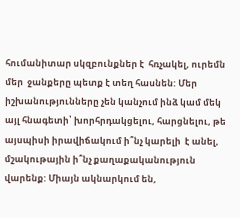հումանիտար սկզբունքներ է  հռչակել, ուրեմն մեր  ջանքերը պետք է տեղ հասնեն: Մեր իշխանությունները չեն կանչում ինձ կամ մեկ այլ հնագետի՝ խորհրդակցելու, հարցնելու, թե այսպիսի իրավիճակում ի՞նչ կարելի  է անել, մշակութային ի՞նչ քաղաքականություն վարենք: Միայն ակնարկում են,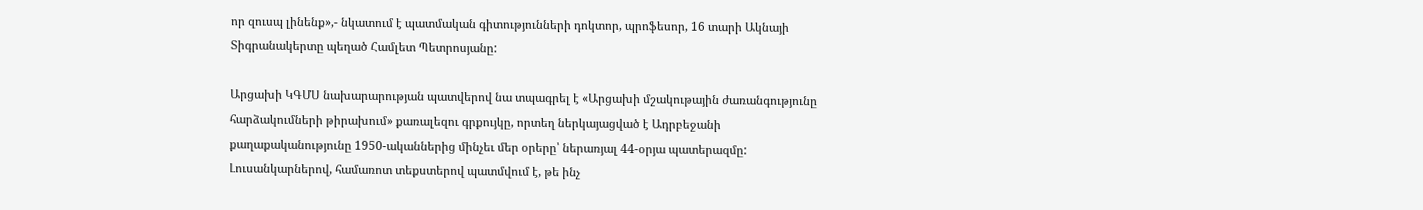որ զուսպ լինենք»,- նկատում է պատմական գիտությունների դոկտոր, պրոֆեսոր, 16 տարի Ակնայի Տիգրանակերտը պեղած Համլետ Պետրոսյանը:

Արցախի ԿԳՄՍ նախարարության պատվերով նա տպագրել է «Արցախի մշակութային ժառանգությունը հարձակումների թիրախում» քառալեզու գրքույկը, որտեղ ներկայացված է Ադրբեջանի քաղաքականությունը 1950-ականներից մինչեւ մեր օրերը՝ ներառյալ 44-օրյա պատերազմը: Լուսանկարներով, համառոտ տեքստերով պատմվում է, թե ինչ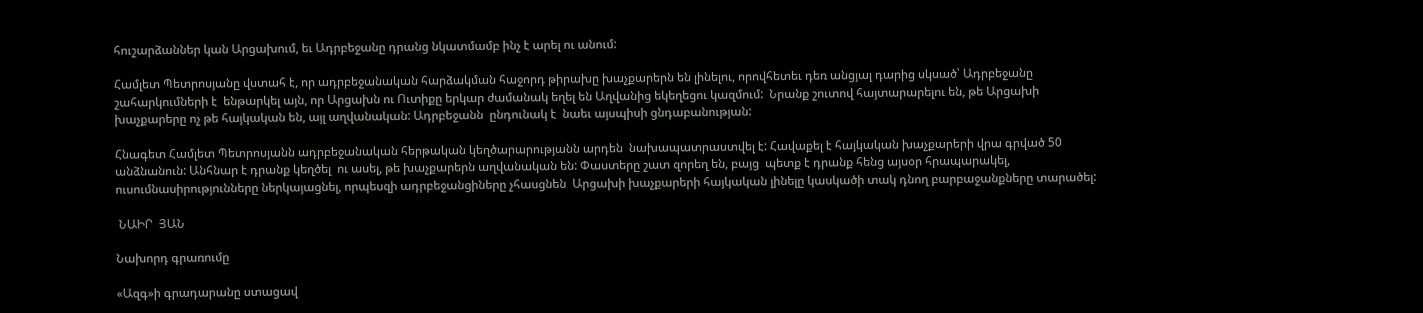հուշարձաններ կան Արցախում, եւ Ադրբեջանը դրանց նկատմամբ ինչ է արել ու անում:

Համլետ Պետրոսյանը վստահ է, որ ադրբեջանական հարձակման հաջորդ թիրախը խաչքարերն են լինելու, որովհետեւ դեռ անցյալ դարից սկսած՝ Ադրբեջանը շահարկումների է  ենթարկել այն, որ Արցախն ու Ուտիքը երկար ժամանակ եղել են Աղվանից եկեղեցու կազմում:  Նրանք շուտով հայտարարելու են, թե Արցախի խաչքարերը ոչ թե հայկական են, այլ աղվանական: Ադրբեջանն  ընդունակ է  նաեւ այսպիսի ցնդաբանության:

Հնագետ Համլետ Պետրոսյանն ադրբեջանական հերթական կեղծարարությանն արդեն  նախապատրաստվել է: Հավաքել է հայկական խաչքարերի վրա գրված 50 անձնանուն: Անհնար է դրանք կեղծել  ու ասել, թե խաչքարերն աղվանական են: Փաստերը շատ զորեղ են, բայց  պետք է դրանք հենց այսօր հրապարակել, ուսումնասիրությունները ներկայացնել, որպեսզի ադրբեջանցիները չհասցնեն  Արցախի խաչքարերի հայկական լինելը կասկածի տակ դնող բարբաջանքները տարածել:

 ՆԱԻՐ  ՅԱՆ

Նախորդ գրառումը

«Ազգ»ի գրադարանը ստացավ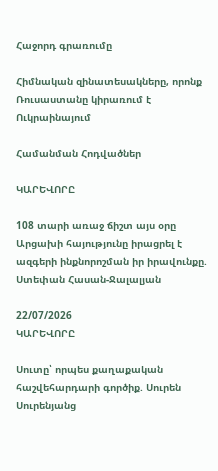Հաջորդ գրառումը

Հիմնական զինատեսակները, որոնք Ռուսաստանը կիրառում է Ուկրաինայում

Համանման Հոդվածներ

ԿԱՐԵՎՈՐԸ

108 տարի առաջ ճիշտ այս օրը Արցախի հայությունը իրացրել է ազգերի ինքնորոշման իր իրավունքը. Ստեփան Հասան-Ջալալյան

22/07/2026
ԿԱՐԵՎՈՐԸ

Սուտը՝ որպես քաղաքական հաշվեհարդարի գործիք. Սուրեն Սուրենյանց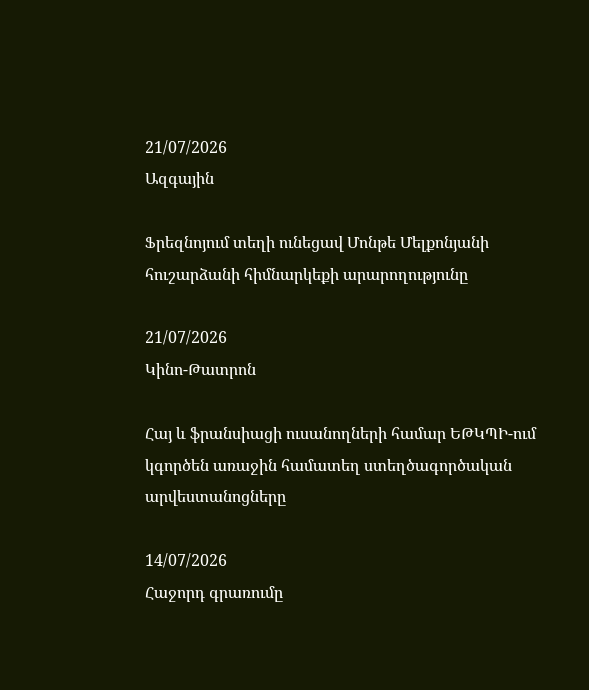21/07/2026
Ազգային

Ֆրեզնոյում տեղի ունեցավ Մոնթե Մելքոնյանի հուշարձանի հիմնարկեքի արարողությունը

21/07/2026
Կինո-Թատրոն

Հայ և ֆրանսիացի ուսանողների համար ԵԹԿՊԻ-ում կգործեն առաջին համատեղ ստեղծագործական արվեստանոցները

14/07/2026
Հաջորդ գրառումը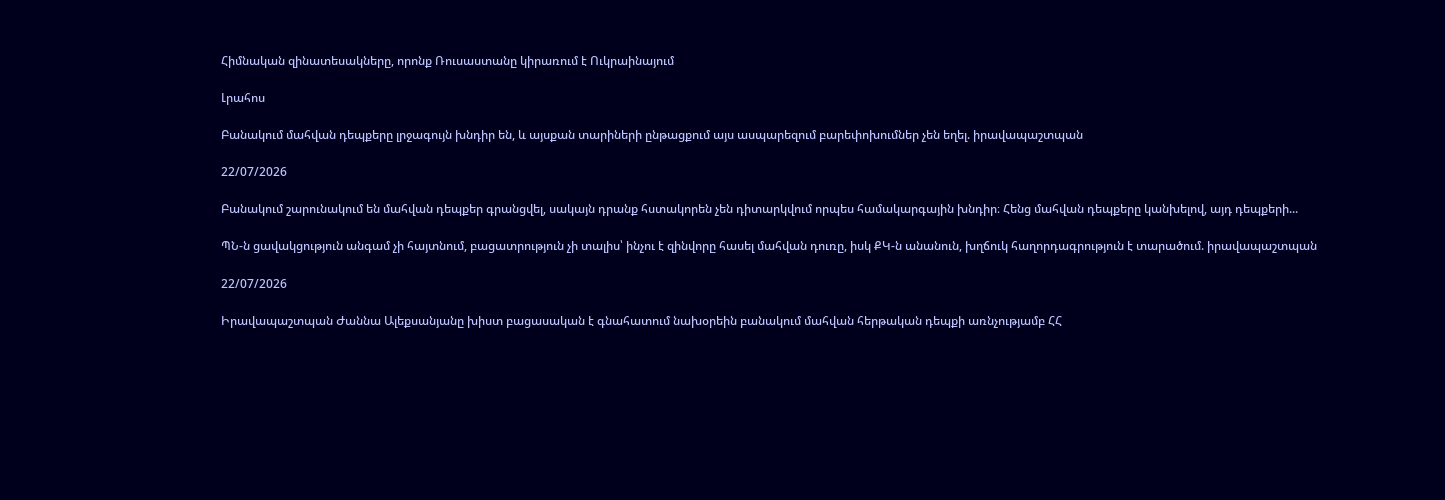Հիմնական զինատեսակները, որոնք Ռուսաստանը կիրառում է Ուկրաինայում

Լրահոս

Բանակում մահվան դեպքերը լրջագույն խնդիր են, և այսքան տարիների ընթացքում այս ասպարեզում բարեփոխումներ չեն եղել. իրավապաշտպան

22/07/2026

Բանակում շարունակում են մահվան դեպքեր գրանցվել, սակայն դրանք հստակորեն չեն դիտարկվում որպես համակարգային խնդիր։ Հենց մահվան դեպքերը կանխելով, այդ դեպքերի...

ՊՆ-ն ցավակցություն անգամ չի հայտնում, բացատրություն չի տալիս՝ ինչու է զինվորը հասել մահվան դուռը, իսկ ՔԿ-ն անանուն, խղճուկ հաղորդագրություն է տարածում. իրավապաշտպան

22/07/2026

Իրավապաշտպան Ժաննա Ալեքսանյանը խիստ բացասական է գնահատում նախօրեին բանակում մահվան հերթական դեպքի առնչությամբ ՀՀ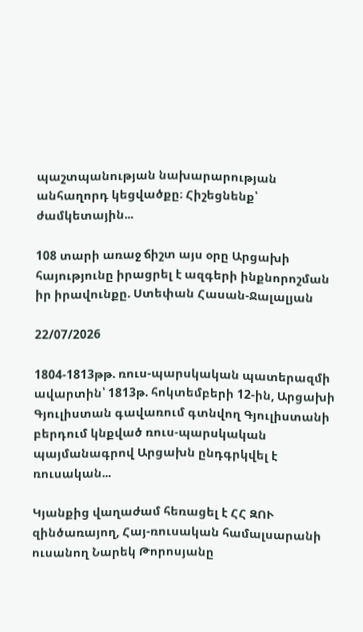պաշտպանության նախարարության անհաղորդ կեցվածքը։ Հիշեցնենք՝ ժամկետային...

108 տարի առաջ ճիշտ այս օրը Արցախի հայությունը իրացրել է ազգերի ինքնորոշման իր իրավունքը. Ստեփան Հասան-Ջալալյան

22/07/2026

1804-1813թթ. ռուս-պարսկական պատերազմի ավարտին՝ 1813թ. հոկտեմբերի 12-ին, Արցախի Գյուլիստան գավառում գտնվող Գյուլիստանի բերդում կնքված ռուս-պարսկական պայմանագրով Արցախն ընդգրկվել է ռուսական...

Կյանքից վաղաժամ հեռացել է ՀՀ ԶՈՒ զինծառայող, Հայ-ռուսական համալսարանի ուսանող Նարեկ Թորոսյանը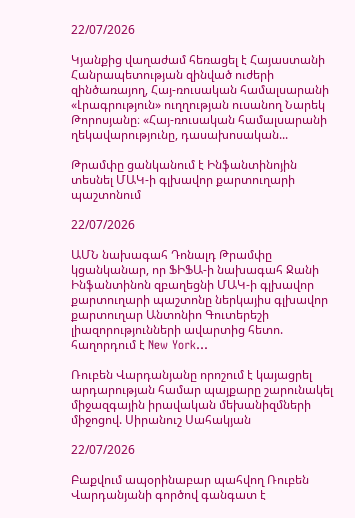22/07/2026

Կյանքից վաղաժամ հեռացել է Հայաստանի Հանրապետության զինված ուժերի զինծառայող, Հայ-ռուսական համալսարանի «Լրագրություն» ուղղության ուսանող Նարեկ Թորոսյանը։ «Հայ-ռուսական համալսարանի ղեկավարությունը, դասախոսական...

Թրամփը ցանկանում է Ինֆանտինոյին տեսնել ՄԱԿ-ի գլխավոր քարտուղարի պաշտոնում

22/07/2026

ԱՄՆ նախագահ Դոնալդ Թրամփը  կցանկանար, որ ՖԻՖԱ-ի նախագահ Ջանի Ինֆանտինոն զբաղեցնի ՄԱԿ-ի գլխավոր քարտուղարի պաշտոնը ներկայիս գլխավոր քարտուղար Անտոնիո Գուտերեշի լիազորությունների ավարտից հետո.  հաղորդում է New York...

Ռուբեն Վարդանյանը որոշում է կայացրել արդարության համար պայքարը շարունակել միջազգային իրավական մեխանիզմների միջոցով. Սիրանուշ Սահակյան

22/07/2026

Բաքվում ապօրինաբար պահվող Ռուբեն Վարդանյանի գործով գանգատ է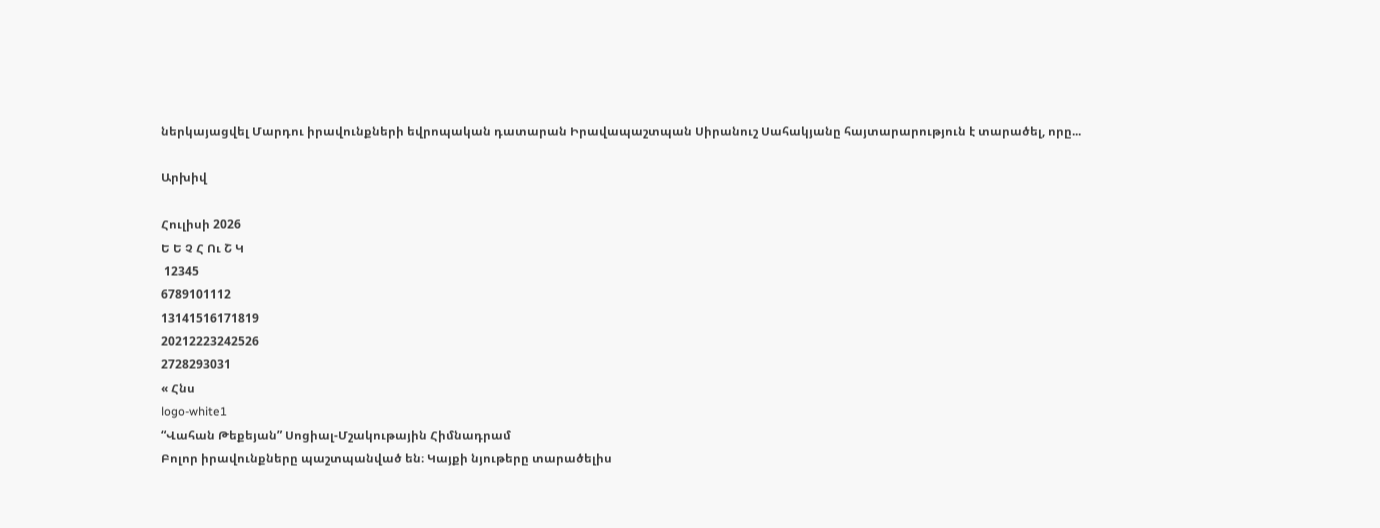ներկայացվել Մարդու իրավունքների եվրոպական դատարան Իրավապաշտպան Սիրանուշ Սահակյանը հայտարարություն է տարածել, որը...

Արխիվ

Հուլիսի 2026
Ե Ե Չ Հ Ու Շ Կ
 12345
6789101112
13141516171819
20212223242526
2728293031
« Հնս
logo-white1
“Վահան Թեքեյան” Սոցիալ-Մշակութային Հիմնադրամ
Բոլոր իրավունքները պաշտպանված են։ Կայքի նյութերը տարածելիս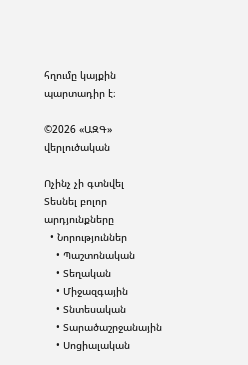հղումը կայքին պարտադիր է։

©2026 «ԱԶԳ» վերլուծական

Ոչինչ չի գտնվել
Տեսնել բոլոր արդյունքները
  • Նորություններ
    • Պաշտոնական
    • Տեղական
    • Միջազգային
    • Տնտեսական
    • Տարածաշրջանային
    • Սոցիալական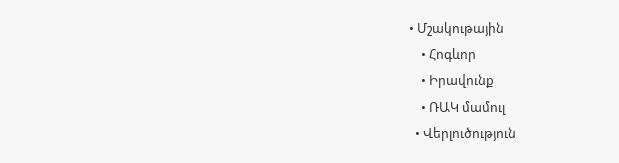• Մշակութային
    • Հոգևոր
    • Իրավունք
    • ՌԱԿ մամուլ
  • Վերլուծություն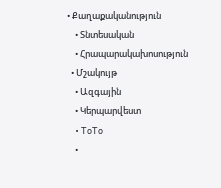• Քաղաքականություն
    • Տնտեսական
    • Հրապարակախոսություն
  • Մշակույթ
    • Ազգային
    • Կերպարվեստ
    • ToTo
    •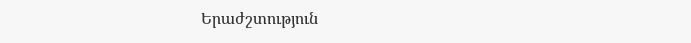Երաժշտություն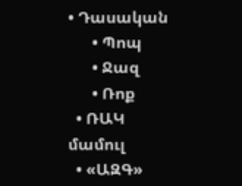• Դասական
      • Պոպ
      • Ջազ
      • Ռոք
  • ՌԱԿ մամուլ
  • «ԱԶԳ»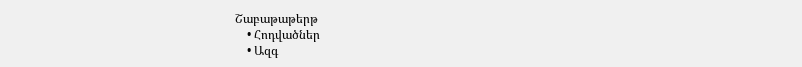Շաբաթաթերթ
    • Հոդվածներ
    • Ազգ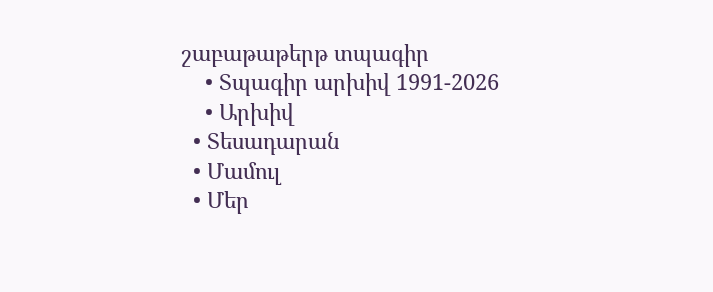շաբաթաթերթ տպագիր
    • Տպագիր արխիվ 1991-2026
    • Արխիվ
  • Տեսադարան
  • Մամուլ
  • Մեր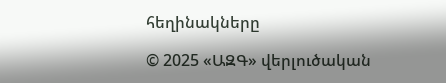հեղինակները

© 2025 «ԱԶԳ» վերլուծական